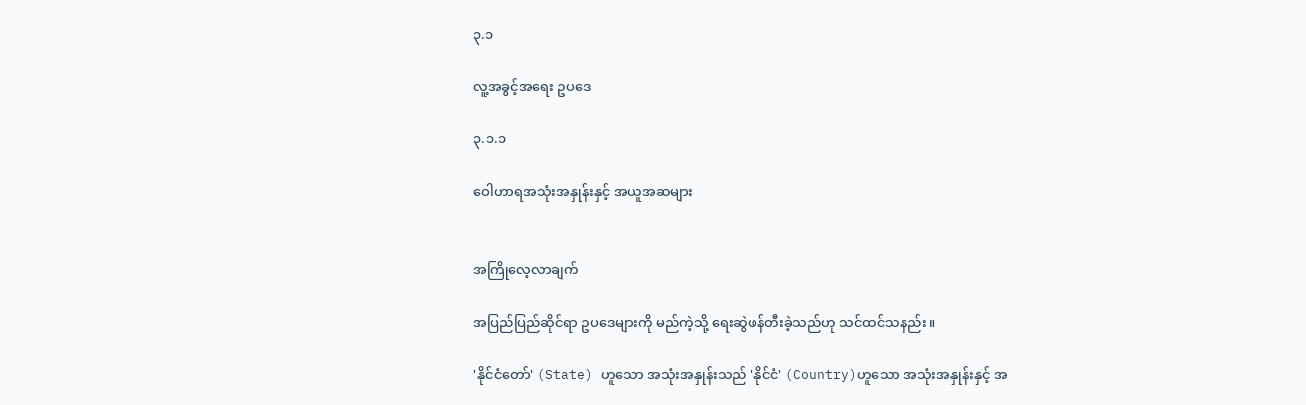၃.၁

လူ့အခွင့်အရေး ဥပဒေ

၃.၁.၁

ဝေါဟာရအသုံးအနှုန်းနှင့် အယူအဆများ


အကြိုလေ့လာချက်

အပြည်ပြည်ဆိုင်ရာ ဥပဒေများကို မည်ကဲ့သို့ ရေးဆွဲဖန်တီးခဲ့သည်ဟု သင်ထင်သနည်း။

'နိုင်ငံတော်' (State) ဟူသော အသုံးအနှုန်းသည် 'နိုင်ငံ' (Country)ဟူသော အသုံးအနှုန်းနှင့် အ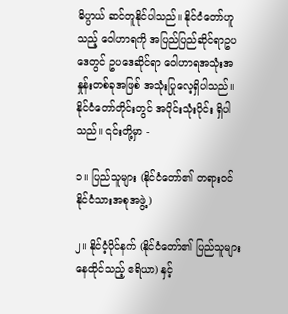ဓိပ္ပာယ် ဆင်တူနိုင်ပါသည်။ နိုင်ငံတော်ဟူသည့် ဝေါဟာရကို အပြည်ပြည်ဆိုင်ရာဥပဒေတွင် ဥပဒေဆိုင်ရာ ဝေါဟာရအသုံးအနှုန်းတစ်ခုအဖြစ် အသုံးပြုလေ့ရှိပါသည်။ နိုင်ငံတော်တိုင်းတွင် အပိုင်းသုံးပိုင်း ရှိပါသည်။ ၎င်းတို့မှာ -

၁။ ပြည်သူများ (နိုင်ငံတော်၏ တရားဝင်နိုင်ငံသားအစုအဖွဲ့)

၂။ နိုင်ငံ့ပိုင်နက် (နိုင်ငံတော်၏ ပြည်သူများနေထိုင်သည့် ဧရိယာ) နှင့်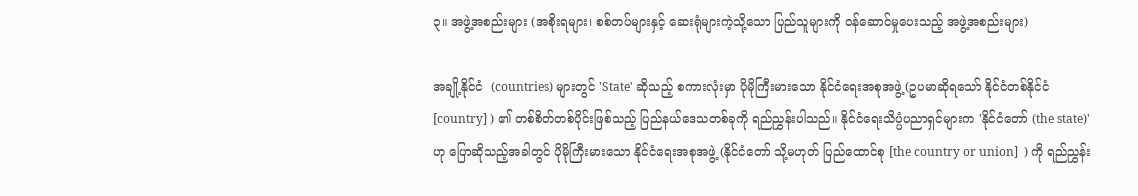၃။ အဖွဲ့အစည်းများ (အစိုးရများ၊ စစ်တပ်များနှင့် ဆေးရုံများကဲ့သို့သော ပြည်သူများကို ဝန်ဆောင်မှုပေးသည့် အဖွဲ့အစည်းများ)

အချို့နိုင်ငံ  (countries) များတွင် 'State' ဆိုသည့် စကားလုံးမှာ ပိုမိုကြီးမားသော နိုင်ငံရေးအစုအဖွဲ့ (ဥပမာဆိုရသော် နိုင်ငံတစ်နိုင်ငံ  [country] ) ၏ တစ်စိတ်တစ်ပိုင်းဖြစ်သည့် ပြည်နယ်ဒေသတစ်ခုကို ရည်ညွှန်းပါသည်။ နိုင်ငံရေးသိပ္ပံပညာရှင်များက 'နိုင်ငံတော် (the state)'  ဟု ပြောဆိုသည့်အခါတွင် ပိုမိုကြီးမားသော နိုင်ငံရေးအစုအဖွဲ့ (နိုင်ငံတော် သို့မဟုတ် ပြည်ထောင်စု [the country or union]  ) ကို ရည်ညွှန်း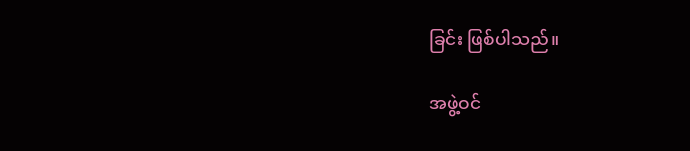ခြင်း ဖြစ်ပါသည်။

အဖွဲ့ဝင်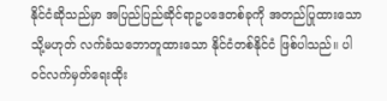နိုင်ငံဆိုသည်မှာ အပြည်ပြည်ဆိုင်ရာဥပဒေတစ်ခုကို အတည်ပြုထားသော သို့မဟုတ် လက်ခံသဘောတူထားသော နိုင်ငံတစ်နိုင်ငံ ဖြစ်ပါသည်။ ပါဝင်လက်မှတ်ရေးထိုး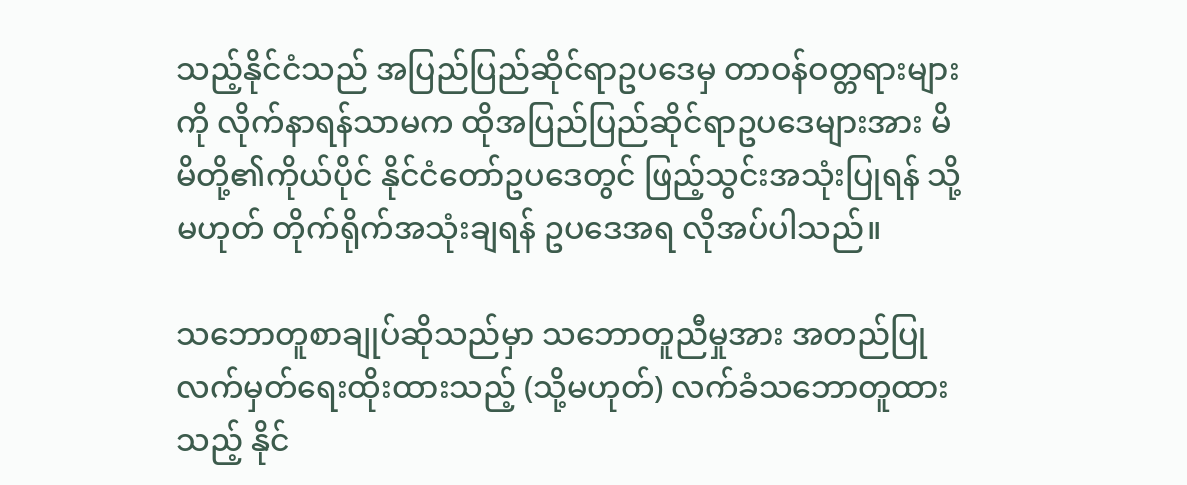သည့်နိုင်ငံသည် အပြည်ပြည်ဆိုင်ရာဥပဒေမှ တာဝန်ဝတ္တရားများကို လိုက်နာရန်သာမက ထိုအပြည်ပြည်ဆိုင်ရာဥပဒေများအား မိမိတို့၏ကိုယ်ပိုင် နိုင်ငံတော်ဥပဒေတွင် ဖြည့်သွင်းအသုံးပြုရန် သို့မဟုတ် တိုက်ရိုက်အသုံးချရန် ဥပဒေအရ လိုအပ်ပါသည်။

သဘောတူစာချုပ်ဆိုသည်မှာ သဘောတူညီမှုအား အတည်ပြုလက်မှတ်ရေးထိုးထားသည့် (သို့မဟုတ်) လက်ခံသဘောတူထားသည့် နိုင်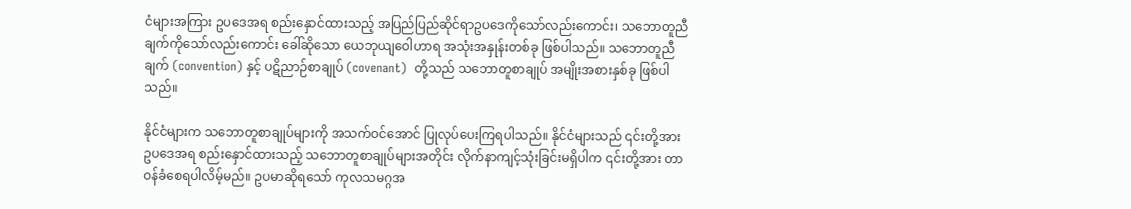ငံများအကြား ဥပဒေအရ စည်းနှောင်ထားသည့် အပြည်ပြည်ဆိုင်ရာဥပဒေကိုသော်လည်းကောင်း၊ သဘောတူညီချက်ကိုသော်လည်းကောင်း ခေါ်ဆိုသော ယေဘုယျဝေါဟာရ အသုံးအနှုန်းတစ်ခု ဖြစ်ပါသည်။ သဘောတူညီချက် (convention) နှင့် ပဋိညာဉ်စာချုပ် (covenant)  တို့သည် သဘောတူစာချုပ် အမျိုးအစားနှစ်ခု ဖြစ်ပါသည်။

နိုင်ငံများက သဘောတူစာချုပ်များကို အသက်ဝင်အောင် ပြုလုပ်ပေးကြရပါသည်။ နိုင်ငံများသည် ၎င်းတို့အား ဥပဒေအရ စည်းနှောင်ထားသည့် သဘောတူစာချုပ်များအတိုင်း လိုက်နာကျင့်သုံးခြင်းမရှိပါက ၎င်းတို့အား တာဝန်ခံစေရပါလိမ့်မည်။ ဥပမာဆိုရသော် ကုလသမဂ္ဂအ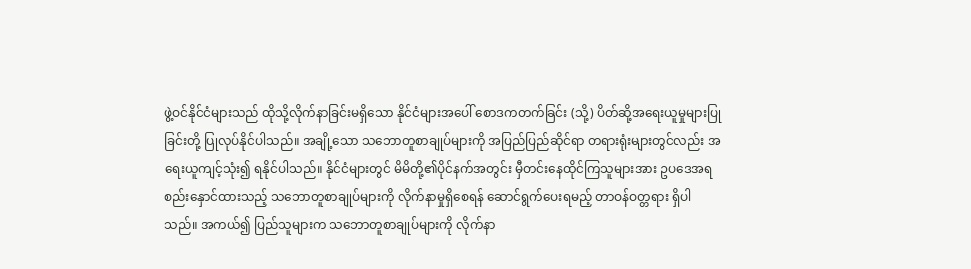ဖွဲ့ဝင်နိုင်ငံများသည် ထိုသို့လိုက်နာခြင်းမရှိသော နိုင်ငံများအပေါ် စောဒကတက်ခြင်း (သို့) ပိတ်ဆို့အရေးယူမှုများပြုခြင်းတို့ ပြုလုပ်နိုင်ပါသည်။ အချို့သော သဘောတူစာချုပ်များကို အပြည်ပြည်ဆိုင်ရာ တရားရုံးများတွင်လည်း အရေးယူကျင့်သုံး၍ ရနိုင်ပါသည်။ နိုင်ငံများတွင် မိမိတို့၏ပိုင်နက်အတွင်း မှီတင်းနေထိုင်ကြသူများအား ဥပဒေအရ စည်းနှောင်ထားသည့် သဘောတူစာချုပ်များကို လိုက်နာမှုရှိစေရန် ဆောင်ရွက်ပေးရမည့် တာဝန်ဝတ္တရား ရှိပါသည်။ အကယ်၍ ပြည်သူများက သဘောတူစာချုပ်များကို လိုက်နာ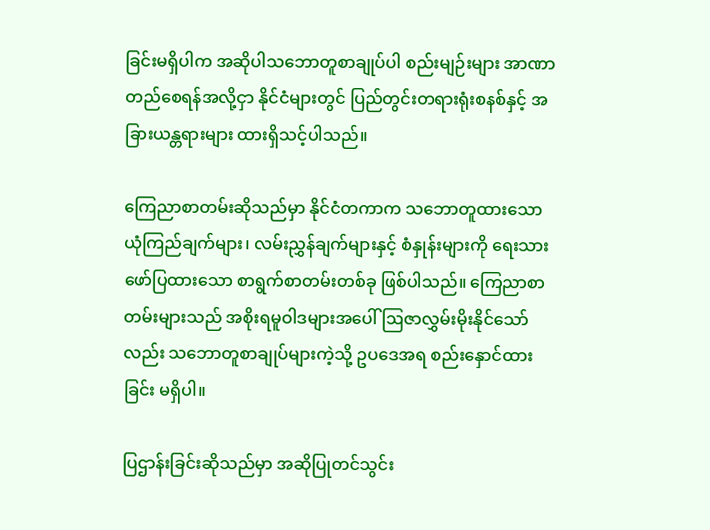ခြင်းမရှိပါက အဆိုပါသဘောတူစာချုပ်ပါ စည်းမျဉ်းများ အာဏာတည်စေရန်အလို့ငှာ နိုင်ငံများတွင် ပြည်တွင်းတရားရုံးစနစ်နှင့် အခြားယန္တရားများ ထားရှိသင့်ပါသည်။

ကြေညာစာတမ်းဆိုသည်မှာ နိုင်ငံတကာက သဘောတူထားသော ယုံကြည်ချက်များ၊ လမ်းညွှန်ချက်များနှင့် စံနှုန်းများကို ရေးသားဖော်ပြထားသော စာရွက်စာတမ်းတစ်ခု ဖြစ်ပါသည်။ ကြေညာစာတမ်းများသည် အစိုးရမူဝါဒများအပေါ် ဩဇာလွှမ်းမိုးနိုင်သော်လည်း သဘောတူစာချုပ်များကဲ့သို့ ဥပဒေအရ စည်းနှောင်ထားခြင်း မရှိပါ။

ပြဌာန်းခြင်းဆိုသည်မှာ အဆိုပြုတင်သွင်း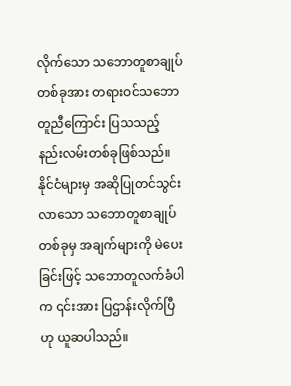လိုက်သော သဘောတူစာချုပ်တစ်ခုအား တရားဝင်သဘောတူညီကြောင်း ပြသသည့်နည်းလမ်းတစ်ခုဖြစ်သည်။ နိုင်ငံများမှ အဆိုပြုတင်သွင်းလာသော သဘောတူစာချုပ်တစ်ခုမှ အချက်များကို မဲပေးခြင်းဖြင့် သဘောတူလက်ခံပါက ၎င်းအား ပြဌာန်းလိုက်ပြီဟု ယူဆပါသည်။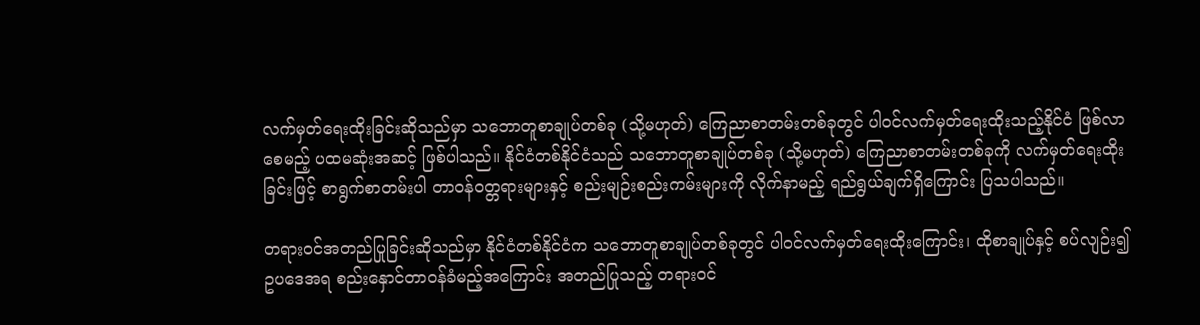လက်မှတ်ရေးထိုးခြင်းဆိုသည်မှာ သဘောတူစာချုပ်တစ်ခု (သို့မဟုတ်) ကြေညာစာတမ်းတစ်ခုတွင် ပါဝင်လက်မှတ်ရေးထိုးသည့်နိုင်ငံ ဖြစ်လာစေမည့် ပထမဆုံးအဆင့် ဖြစ်ပါသည်။ နိုင်ငံတစ်နိုင်ငံသည် သဘောတူစာချုပ်တစ်ခု (သို့မဟုတ်) ကြေညာစာတမ်းတစ်ခုကို လက်မှတ်ရေးထိုးခြင်းဖြင့် စာရွက်စာတမ်းပါ တာဝန်ဝတ္တရားများနှင့် စည်းမျဉ်းစည်းကမ်းများကို လိုက်နာမည့် ရည်ရွယ်ချက်ရှိကြောင်း ပြသပါသည်။

တရားဝင်အတည်ပြုခြင်းဆိုသည်မှာ နိုင်ငံတစ်နိုင်ငံက သဘောတူစာချုပ်တစ်ခုတွင် ပါဝင်လက်မှတ်ရေးထိုးကြောင်း၊ ထိုစာချုပ်နှင့် စပ်လျဉ်း၍ ဥပဒေအရ စည်းနှောင်တာဝန်ခံမည့်အကြောင်း အတည်ပြုသည့် တရားဝင်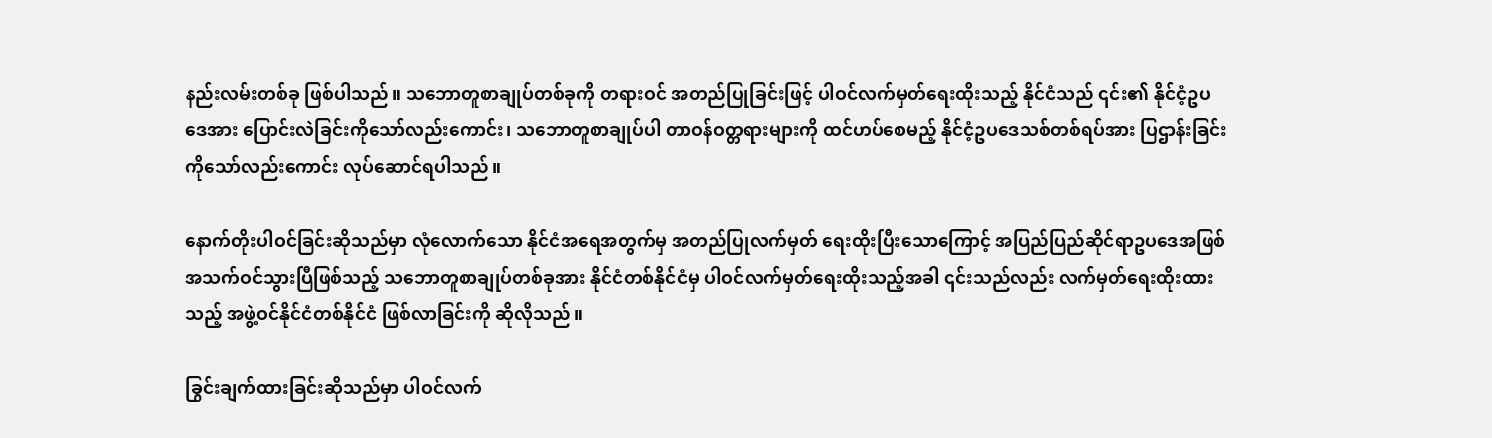နည်းလမ်းတစ်ခု ဖြစ်ပါသည်။ သဘောတူစာချုပ်တစ်ခုကို တရားဝင် အတည်ပြုခြင်းဖြင့် ပါဝင်လက်မှတ်ရေးထိုးသည့် နိုင်ငံသည် ၎င်း၏ နိုင်ငံ့ဥပဒေအား ပြောင်းလဲခြင်းကိုသော်လည်းကောင်း၊ သဘောတူစာချုပ်ပါ တာဝန်ဝတ္တရားများကို ထင်ဟပ်စေမည့် နိုင်ငံ့ဥပဒေသစ်တစ်ရပ်အား ပြဌာန်းခြင်းကိုသော်လည်းကောင်း လုပ်ဆောင်ရပါသည်။

နောက်တိုးပါဝင်ခြင်းဆိုသည်မှာ လုံလောက်သော နိုင်ငံအရေအတွက်မှ အတည်ပြုလက်မှတ် ရေးထိုးပြီးသောကြောင့် အပြည်ပြည်ဆိုင်ရာဥပဒေအဖြစ် အသက်ဝင်သွားပြီဖြစ်သည့် သဘောတူစာချုပ်တစ်ခုအား နိုင်ငံတစ်နိုင်ငံမှ ပါဝင်လက်မှတ်ရေးထိုးသည့်အခါ ၎င်းသည်လည်း လက်မှတ်ရေးထိုးထားသည့် အဖွဲ့ဝင်နိုင်ငံတစ်နိုင်ငံ ဖြစ်လာခြင်းကို ဆိုလိုသည်။

ခြွင်းချက်ထားခြင်းဆိုသည်မှာ ပါဝင်လက်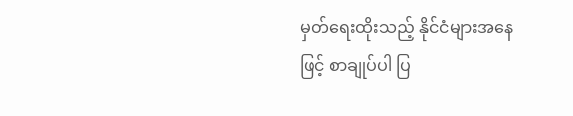မှတ်ရေးထိုးသည့် နိုင်ငံများအနေဖြင့် စာချုပ်ပါ ပြ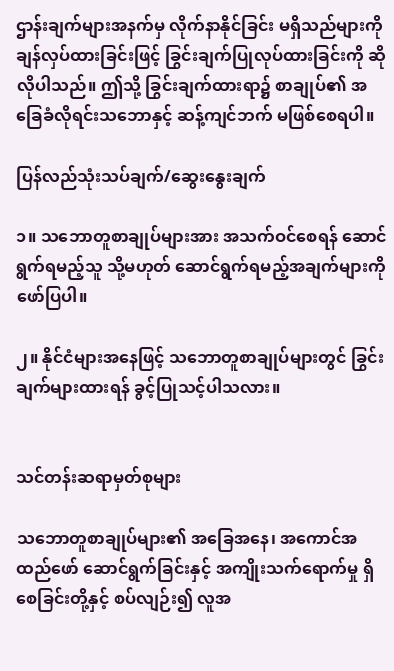ဌာန်းချက်များအနက်မှ လိုက်နာနိုင်ခြင်း မရှိသည်များကို ချန်လှပ်ထားခြင်းဖြင့် ခြွင်းချက်ပြုလုပ်ထားခြင်းကို ဆိုလိုပါသည်။ ဤသို့ ခြွင်းချက်ထားရာ၌ စာချုပ်၏ အခြေခံလိုရင်းသဘောနှင့် ဆန့်ကျင်ဘက် မဖြစ်စေရပါ။

ပြန်လည်သုံးသပ်ချက်/ဆွေးနွေးချက်

၁။ သဘောတူစာချုပ်များအား အသက်ဝင်စေရန် ဆောင်ရွက်ရမည့်သူ သို့မဟုတ် ဆောင်ရွက်ရမည့်အချက်များကို ဖော်ပြပါ။

၂။ နိုင်ငံများအနေဖြင့် သဘောတူစာချုပ်များတွင် ခြွင်းချက်များထားရန် ခွင့်ပြုသင့်ပါသလား။


သင်တန်းဆရာမှတ်စုများ

သဘောတူစာချုပ်များ၏ အခြေအနေ၊ အကောင်အထည်ဖော် ဆောင်ရွက်ခြင်းနှင့် အကျိုးသက်ရောက်မှု ရှိစေခြင်းတို့နှင့် စပ်လျဉ်း၍ လူအ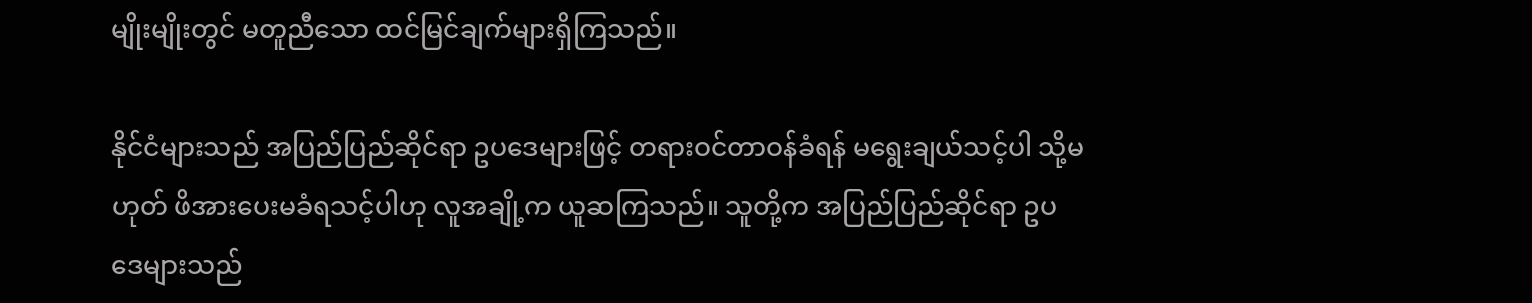မျိုးမျိုးတွင် မတူညီသော ထင်မြင်ချက်များရှိကြသည်။

နိုင်ငံများသည် အပြည်ပြည်ဆိုင်ရာ ဥပဒေများဖြင့် တရားဝင်တာဝန်ခံရန် မရွေးချယ်သင့်ပါ သို့မဟုတ် ဖိအားပေးမခံရသင့်ပါဟု လူအချို့က ယူဆကြသည်။ သူတို့က အပြည်ပြည်ဆိုင်ရာ ဥပဒေများသည်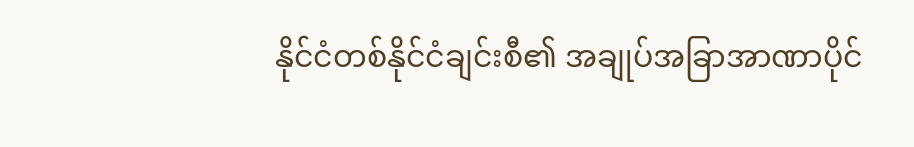နိုင်ငံတစ်နိုင်ငံချင်းစီ၏ အချုပ်အခြာအာဏာပိုင်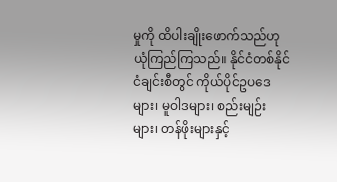မှုကို ထိပါးချိုးဖောက်သည်ဟု ယုံကြည်ကြသည်။ နိုင်ငံတစ်နိုင်ငံချင်းစီတွင် ကိုယ်ပိုင်ဥပဒေများ၊ မူဝါဒများ၊ စည်းမျဉ်းများ၊ တန်ဖိုးများနှင့်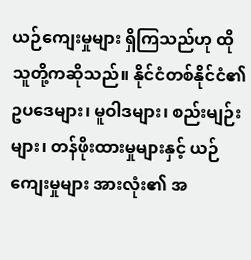ယဉ်ကျေးမှုများ ရှိကြသည်ဟု ထိုသူတို့ကဆိုသည်။ နိုင်ငံတစ်နိုင်ငံ၏ ဥပဒေများ၊ မူဝါဒများ၊ စည်းမျဉ်းများ၊ တန်ဖိုးထားမှုများနှင့် ယဉ်ကျေးမှုများ အားလုံး၏ အ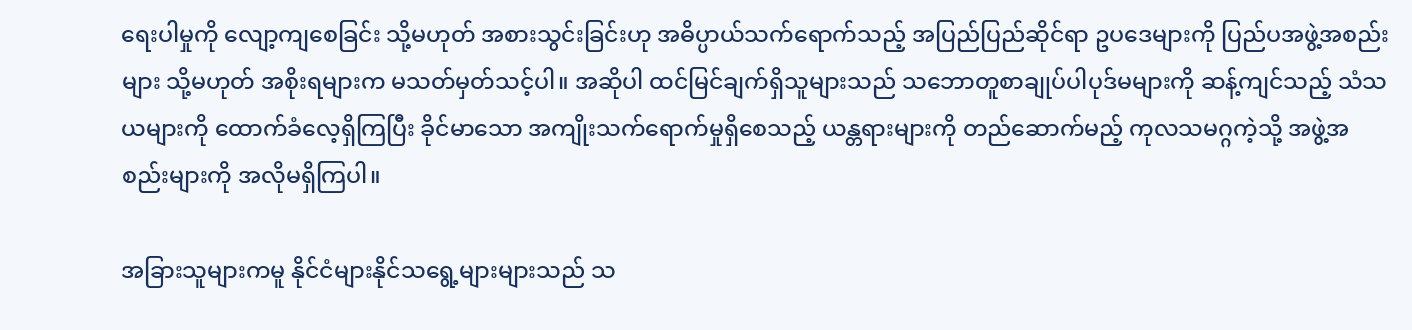ရေးပါမှုကို လျော့ကျစေခြင်း သို့မဟုတ် အစားသွင်းခြင်းဟု အဓိပ္ပာယ်သက်ရောက်သည့် အပြည်ပြည်ဆိုင်ရာ ဥပဒေများကို ပြည်ပအဖွဲ့အစည်းများ သို့မဟုတ် အစိုးရများက မသတ်မှတ်သင့်ပါ။ အဆိုပါ ထင်မြင်ချက်ရှိသူများသည် သဘောတူစာချုပ်ပါပုဒ်မများကို ဆန့်ကျင်သည့် သံသယများကို ထောက်ခံလေ့ရှိကြပြီး ခိုင်မာသော အကျိုးသက်ရောက်မှုရှိစေသည့် ယန္တရားများကို တည်ဆောက်မည့် ကုလသမဂ္ဂကဲ့သို့ အဖွဲ့အစည်းများကို အလိုမရှိကြပါ။

အခြားသူများကမူ နိုင်ငံများနိုင်သရွေ့များများသည် သ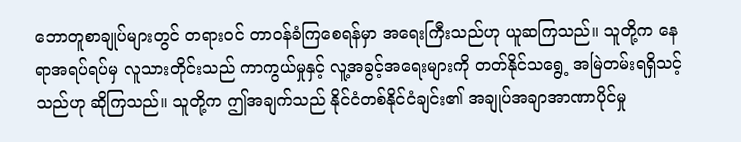ဘောတူစာချုပ်များတွင် တရားဝင် တာဝန်ခံကြစေရန်မှာ အရေးကြီးသည်ဟု ယူဆကြသည်။ သူတို့က နေရာအရပ်ရပ်မှ လူသားတိုင်းသည် ကာကွယ်မှုနှင့် လူ့အခွင့်အရေးများကို တတ်နိုင်သရွေ့ အမြဲတမ်းရရှိသင့်သည်ဟု ဆိုကြသည်။ သူတို့က ဤအချက်သည် နိုင်ငံတစ်နိုင်ငံချင်း၏ အချုပ်အချာအာဏာပိုင်မှု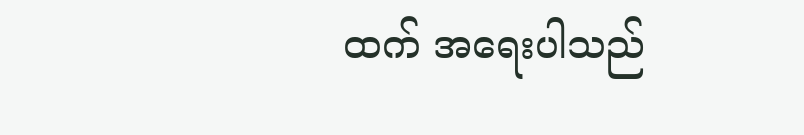ထက် အရေးပါသည်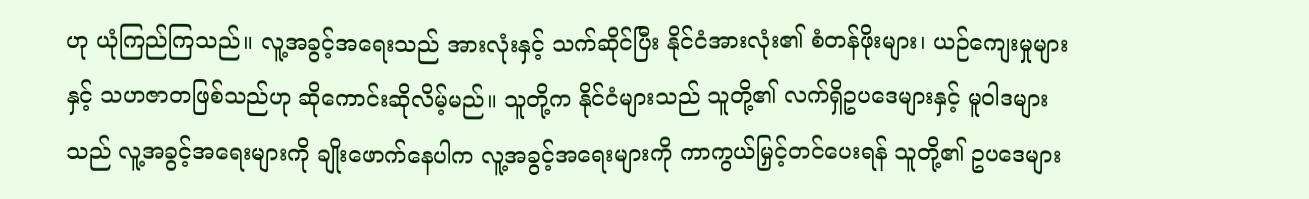ဟု ယုံကြည်ကြသည်။ လူ့အခွင့်အရေးသည် အားလုံးနှင့် သက်ဆိုင်ပြီး နိုင်ငံအားလုံး၏ စံတန်ဖိုးများ၊ ယဉ်ကျေးမှုများနှင့် သဟဇာတဖြစ်သည်ဟု ဆိုကောင်းဆိုလိမ့်မည်။ သူတို့က နိုင်ငံများသည် သူတို့၏ လက်ရှိဥပဒေများနှင့် မူဝါဒများသည် လူ့အခွင့်အရေးများကို ချိုးဖောက်နေပါက လူ့အခွင့်အရေးများကို ကာကွယ်မြှင့်တင်ပေးရန် သူတို့၏ ဥပဒေများ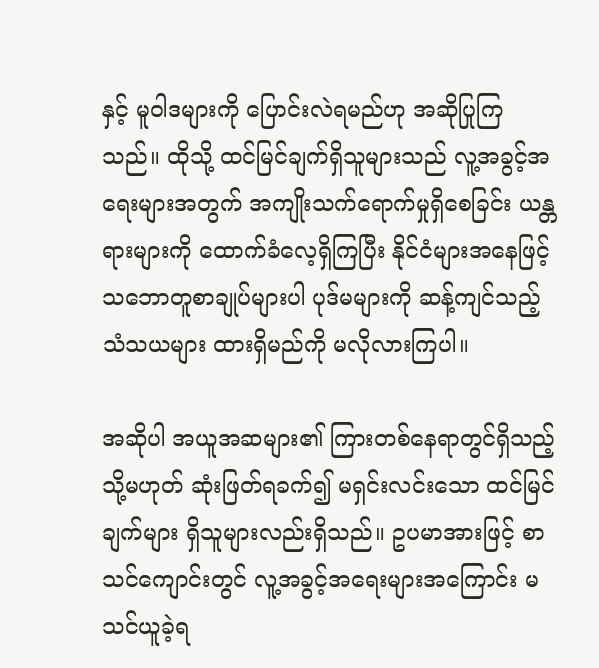နှင့် မူဝါဒများကို ပြောင်းလဲရမည်ဟု အဆိုပြုကြသည်။ ထိုသို့ ထင်မြင်ချက်ရှိသူများသည် လူ့အခွင့်အရေးများအတွက် အကျိုးသက်ရောက်မှုရှိစေခြင်း ယန္တရားများကို ထောက်ခံလေ့ရှိကြပြီး နိုင်ငံများအနေဖြင့် သဘောတူစာချုပ်များပါ ပုဒ်မများကို ဆန့်ကျင်သည့် သံသယများ ထားရှိမည်ကို မလိုလားကြပါ။

အဆိုပါ အယူအဆများ၏ ကြားတစ်နေရာတွင်ရှိသည့် သို့မဟုတ် ဆုံးဖြတ်ရခက်၍ မရှင်းလင်းသော ထင်မြင်ချက်များ ရှိသူများလည်းရှိသည်။ ဥပမာအားဖြင့် စာသင်ကျောင်းတွင် လူ့အခွင့်အရေးများအကြောင်း မသင်ယူခဲ့ရ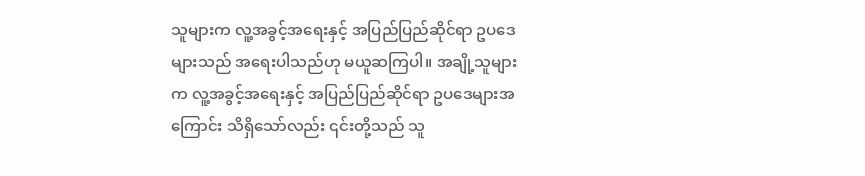သူများက လူ့အခွင့်အရေးနှင့် အပြည်ပြည်ဆိုင်ရာ ဥပဒေများသည် အရေးပါသည်ဟု မယူဆကြပါ။ အချို့သူများက လူ့အခွင့်အရေးနှင့် အပြည်ပြည်ဆိုင်ရာ ဥပဒေများအကြောင်း သိရှိသော်လည်း ၎င်းတို့သည် သူ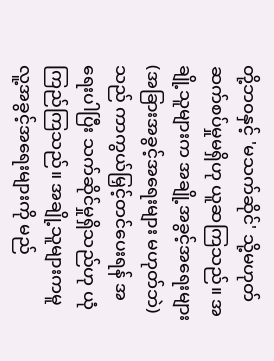တို့ဘ၀နှင့် 'မသက်ဆိုင်' သို့မဟုတ် ဆက်စပ်မှုမရှိဟု ယူဆကြသည်။ အချို့သူများက အချို့အခွင့်အရေးများ (အခြားအခွင့်အရေးများ မဟုတ်ဘဲ) သည် ကာကွယ်မြှင့်တင်ပေးရန် အရေးပါပြီး သက်ဆိုင်မှုရှိသည်ဟု ယုံကြည်ကြသည်။ အချို့သူများကမူ လူ့အခွင့်အရေးများကို မည်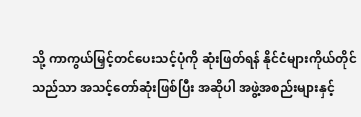သို့ ကာကွယ်မြှင့်တင်ပေးသင့်ပုံကို ဆုံးဖြတ်ရန် နိုင်ငံများကိုယ်တိုင်သည်သာ အသင့်တော်ဆုံးဖြစ်ပြီး အဆိုပါ အဖွဲ့အစည်းများနှင့်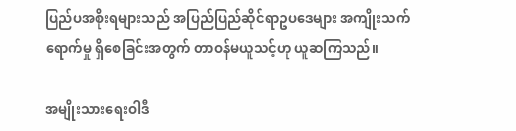ပြည်ပအစိုးရများသည် အပြည်ပြည်ဆိုင်ရာဥပဒေများ အကျိုးသက်ရောက်မှု ရှိစေခြင်းအတွက် တာဝန်မယူသင့်ဟု ယူဆကြသည်။

အမျိုးသားရေးဝါဒီ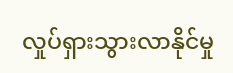လှုပ်ရှားသွားလာနိုင်မှု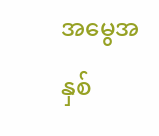အမွေအနှစ်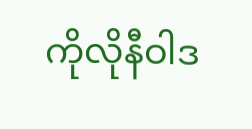ကိုလိုနီဝါဒ